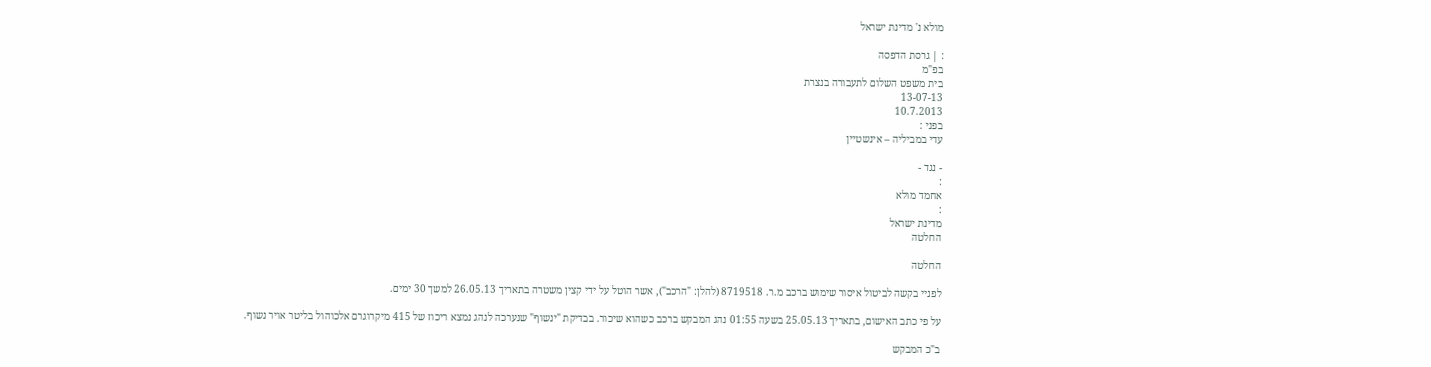מולא נ' מדינת ישראל

: | גרסת הדפסה
בפ"מ
בית משפט השלום לתעבורה בנצרת
13-07-13
10.7.2013
בפני :
עדי במביליה – אינשטיין

- נגד -
:
אחמד מולא
:
מדינת ישראל
החלטה

החלטה

לפניי בקשה לביטול איסור שימוש ברכב מ.ר. 8719518 (להלן: "הרכב"), אשר הוטל על ידי קצין משטרה בתאריך 26.05.13 למשך 30 ימים.

על פי כתב האישום, בתאריך 25.05.13 בשעה 01:55 נהג המבקש ברכב כשהוא שיכור. בבדיקת "ינשוף" שנערכה לנהג נמצא ריכוז של 415 מיקרוגרם אלכוהול בליטר אויר נשוף.

ב"כ המבקש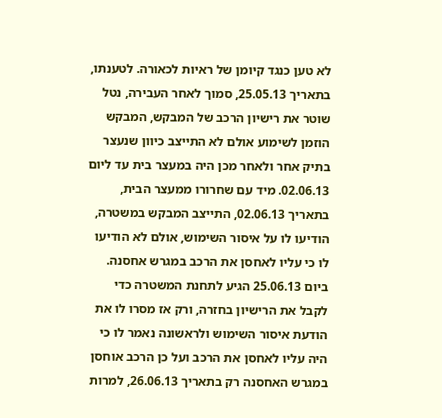לא טען כנגד קיומן של ראיות לכאורה. לטענתו, בתאריך 25.05.13, סמוך לאחר העבירה, נטל שוטר את רישיון הרכב של המבקש, המבקש הוזמן לשימוע אולם לא התייצב כיוון שנעצר בתיק אחר ולאחר מכן היה במעצר בית עד ליום 02.06.13. מיד עם שחרורו ממעצר הבית, בתאריך 02.06.13, התייצב המבקש במשטרה, הודיעו לו על איסור השימוש, אולם לא הודיעו לו כי עליו לאחסן את הרכב במגרש אחסנה. ביום 25.06.13 הגיע לתחנת המשטרה כדי לקבל את הרישיון בחזרה, ורק אז מסרו לו את הודעת איסור השימוש ולראשונה נאמר לו כי היה עליו לאחסן את הרכב ועל כן הרכב אוחסן במגרש האחסנה רק בתאריך 26.06.13, למרות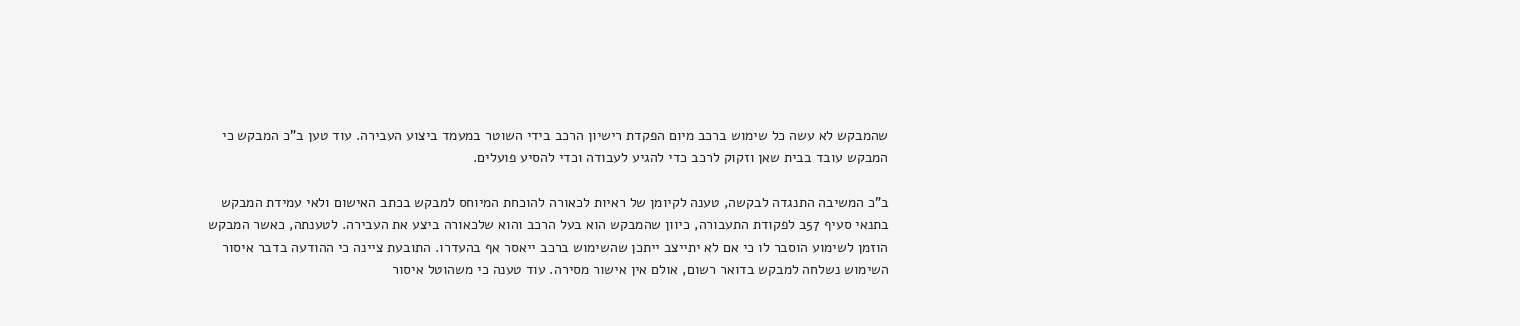שהמבקש לא עשה כל שימוש ברכב מיום הפקדת רישיון הרכב בידי השוטר במעמד ביצוע העבירה. עוד טען ב"כ המבקש כי המבקש עובד בבית שאן וזקוק לרכב כדי להגיע לעבודה וכדי להסיע פועלים.

ב"כ המשיבה התנגדה לבקשה, טענה לקיומן של ראיות לכאורה להוכחת המיוחס למבקש בכתב האישום ולאי עמידת המבקש בתנאי סעיף 57ב לפקודת התעבורה, כיוון שהמבקש הוא בעל הרכב והוא שלכאורה ביצע את העבירה. לטענתה, כאשר המבקש הוזמן לשימוע הוסבר לו כי אם לא יתייצב ייתכן שהשימוש ברכב ייאסר אף בהעדרו. התובעת ציינה כי ההודעה בדבר איסור השימוש נשלחה למבקש בדואר רשום, אולם אין אישור מסירה. עוד טענה כי משהוטל איסור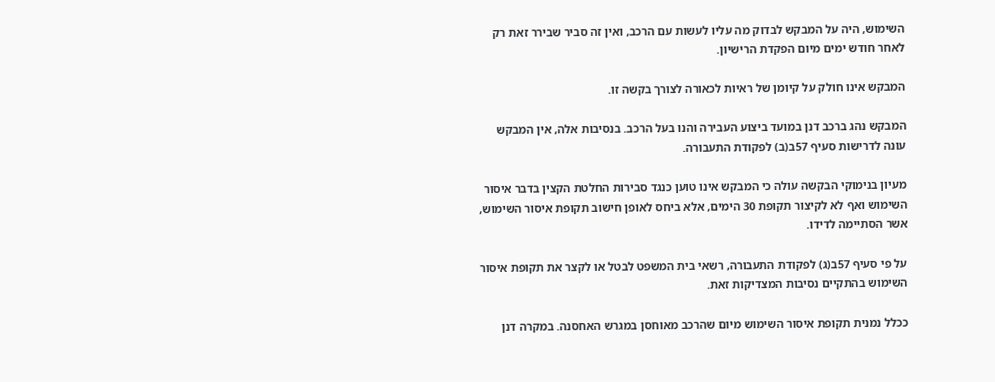השימוש, היה על המבקש לבדוק מה עליו לעשות עם הרכב, ואין זה סביר שבירר זאת רק לאחר חודש ימים מיום הפקדת הרישיון.

המבקש אינו חולק על קיומן של ראיות לכאורה לצורך בקשה זו.

המבקש נהג ברכב דנן במועד ביצוע העבירה והנו בעל הרכב. בנסיבות אלה, אין המבקש עונה לדרישות סעיף 57ב(ב) לפקודת התעבורה.

מעיון בנימוקי הבקשה עולה כי המבקש אינו טוען כנגד סבירות החלטת הקצין בדבר איסור השימוש ואף לא לקיצור תקופת 30 הימים, אלא ביחס לאופן חישוב תקופת איסור השימוש, אשר הסתיימה לדידו.

על פי סעיף 57ב(ג) לפקודת התעבורה, רשאי בית המשפט לבטל או לקצר את תקופת איסור השימוש בהתקיים נסיבות המצדיקות זאת.

ככלל נמנית תקופת איסור השימוש מיום שהרכב מאוחסן במגרש האחסנה. במקרה דנן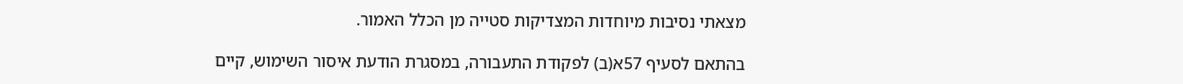מצאתי נסיבות מיוחדות המצדיקות סטייה מן הכלל האמור.

בהתאם לסעיף 57א(ב) לפקודת התעבורה, במסגרת הודעת איסור השימוש, קיים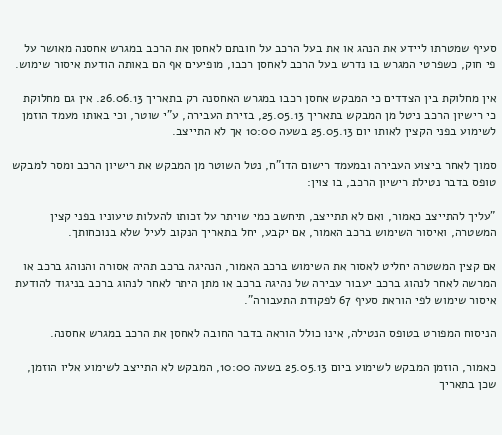סעיף שמטרתו ליידע את הנהג או את בעל הרכב על חובתם לאחסן את הרכב במגרש אחסנה מאושר על פי חוק, כשפרטי המגרש בו נדרש בעל הרכב לאחסן רכבו, מופיעים אף הם באותה הודעת איסור שימוש.

אין מחלוקת בין הצדדים כי המבקש אחסן רכבו במגרש האחסנה רק בתאריך 26.06.13. אין גם מחלוקת כי רישיון הרכב ניטל מן המבקש בתאריך 25.05.13, בזירת העבירה, ע"י שוטר, וכי באותו מעמד הוזמן לשימוע בפני הקצין לאותו יום 25.05.13 בשעה 10:00 אך לא התייצב.

סמוך לאחר ביצוע העבירה ובמעמד רישום הדו"ח, נטל השוטר מן המבקש את רישיון הרכב ומסר למבקש טופס בדבר נטילת רישיון הרכב, בו צוין:

"עליך להתייצב כאמור, ואם לא תתייצב, תיחשב כמי שויתר על זכותו להעלות טיעוניו בפני קצין המשטרה, ואיסור השימוש ברכב האמור, אם יקבע, יחל בתאריך הנקוב לעיל שלא בנוכחותך.

אם קצין המשטרה יחליט לאסור את השימוש ברכב האמור, הנהיגה ברכב תהיה אסורה והנוהג ברכב או המרשה לאחר לנהוג ברכב יעבור עבירה של נהיגה ברכב או מתן היתר לאחר לנהוג ברכב בניגוד להודעת איסור שימוש לפי הוראת סעיף 67 לפקודת התעבורה".

הניסוח המפורט בטופס הנטילה, אינו כולל הוראה בדבר החובה לאחסן את הרכב במגרש אחסנה.

כאמור, הוזמן המבקש לשימוע ביום 25.05.13 בשעה 10:00, המבקש לא התייצב לשימוע אליו הוזמן, שכן בתאריך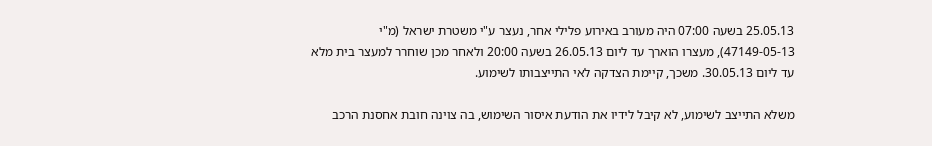25.05.13 בשעה 07:00 היה מעורב באירוע פלילי אחר, נעצר ע"י משטרת ישראל (מ"י 47149-05-13), מעצרו הוארך עד ליום 26.05.13 בשעה 20:00 ולאחר מכן שוחרר למעצר בית מלא עד ליום 30.05.13. משכך, קיימת הצדקה לאי התייצבותו לשימוע.

משלא התייצב לשימוע, לא קיבל לידיו את הודעת איסור השימוש, בה צוינה חובת אחסנת הרכב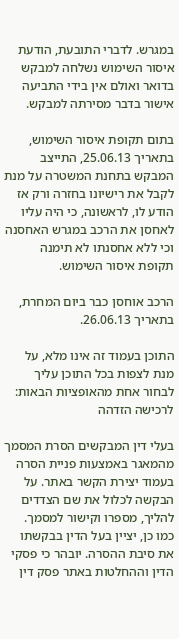במגרש. לדברי התובעת, הודעת איסור השימוש נשלחה למבקש בדואר ואולם אין בידי התביעה אישור בדבר מסירתה למבקש.

בתום תקופת איסור השימוש, בתאריך 25.06.13, התייצב המבקש בתחנת המשטרה על מנת לקבל את רישיונו בחזרה ורק אז הודע לו, לראשונה, כי היה עליו לאחסן את הרכב במגרש האחסנה וכי ללא אחסנתו לא תימנה תקופת איסור השימוש.

הרכב אוחסן כבר ביום המחרת, בתאריך 26.06.13.

התוכן בעמוד זה אינו מלא, על מנת לצפות בכל התוכן עליך לבחור אחת מהאופציות הבאות:
לרכישה הזדהה

בעלי דין המבקשים הסרת המסמך מהמאגר באמצעות פניית הסרה בעמוד יצירת הקשר באתר. על הבקשה לכלול את שם הצדדים להליך, מספרו וקישור למסמך. כמו כן, יציין בעל הדין בבקשתו את סיבת ההסרה. יובהר כי פסקי הדין וההחלטות באתר פסק דין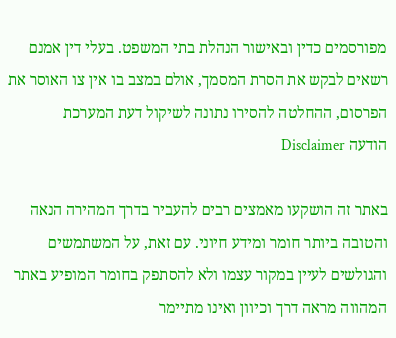מפורסמים כדין ובאישור הנהלת בתי המשפט. בעלי דין אמנם רשאים לבקש את הסרת המסמך, אולם במצב בו אין צו האוסר את הפרסום, ההחלטה להסירו נתונה לשיקול דעת המערכת
הודעה Disclaimer

באתר זה הושקעו מאמצים רבים להעביר בדרך המהירה הנאה והטובה ביותר חומר ומידע חיוני. עם זאת, על המשתמשים והגולשים לעיין במקור עצמו ולא להסתפק בחומר המופיע באתר המהווה מראה דרך וכיוון ואינו מתיימר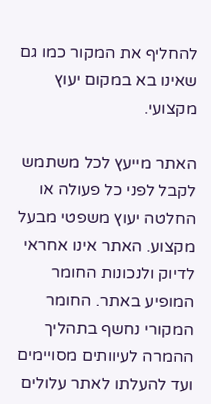להחליף את המקור כמו גם שאינו בא במקום יעוץ מקצועי.

האתר מייעץ לכל משתמש לקבל לפני כל פעולה או החלטה יעוץ משפטי מבעל מקצוע. האתר אינו אחראי לדיוק ולנכונות החומר המופיע באתר. החומר המקורי נחשף בתהליך ההמרה לעיוותים מסויימים ועד להעלתו לאתר עלולים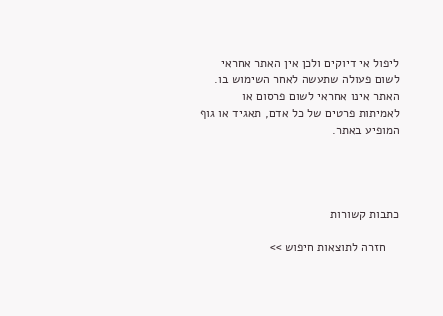ליפול אי דיוקים ולכן אין האתר אחראי לשום פעולה שתעשה לאחר השימוש בו. האתר אינו אחראי לשום פרסום או לאמיתות פרטים של כל אדם, תאגיד או גוף המופיע באתר.




כתבות קשורות

    חזרה לתוצאות חיפוש >>